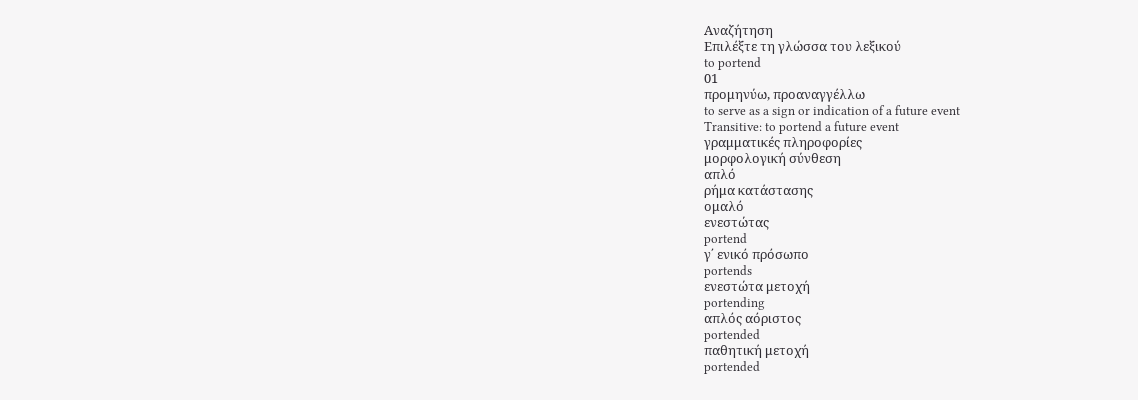Αναζήτηση
Επιλέξτε τη γλώσσα του λεξικού
to portend
01
προμηνύω, προαναγγέλλω
to serve as a sign or indication of a future event
Transitive: to portend a future event
γραμματικές πληροφορίες
μορφολογική σύνθεση
απλό
ρήμα κατάστασης
ομαλό
ενεστώτας
portend
γ΄ ενικό πρόσωπο
portends
ενεστώτα μετοχή
portending
απλός αόριστος
portended
παθητική μετοχή
portended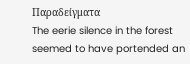Παραδείγματα
The eerie silence in the forest seemed to have portended an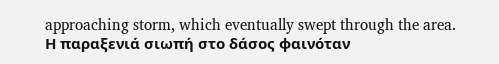approaching storm, which eventually swept through the area.
Η παραξενιά σιωπή στο δάσος φαινόταν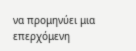να προμηνύει μια επερχόμενη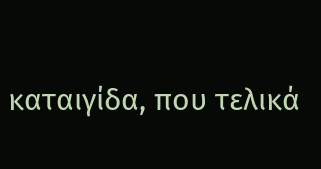καταιγίδα, που τελικά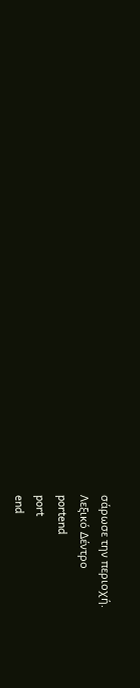σάρωσε την περιοχή.
Λεξικό Δέντρο
portend
port
end